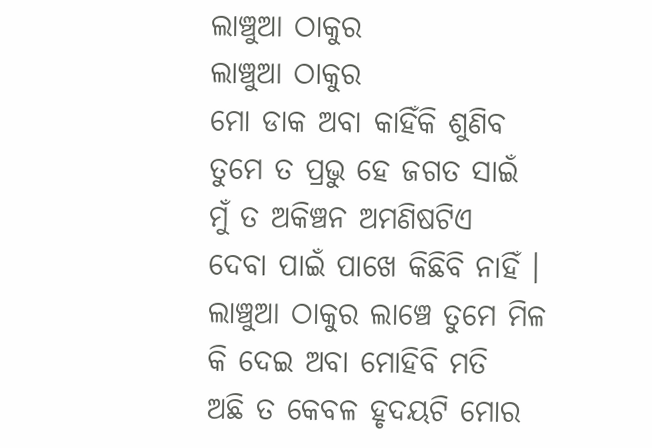ଲାଞ୍ଚୁଆ ଠାକୁର
ଲାଞ୍ଚୁଆ ଠାକୁର
ମୋ ଡାକ ଅବା କାହିଁକି ଶୁଣିବ
ତୁମେ ତ ପ୍ରଭୁ ହେ ଜଗତ ସାଇଁ
ମୁଁ ତ ଅକିଞ୍ଚନ ଅମଣିଷଟିଏ
ଦେବା ପାଇଁ ପାଖେ କିଛିବି ନାହିଁ ।
ଲାଞ୍ଚୁଆ ଠାକୁର ଲାଞ୍ଚେ ତୁମେ ମିଳ
କି ଦେଇ ଅବା ମୋହିବି ମତି
ଅଛି ତ କେବଳ ହୃଦୟଟି ମୋର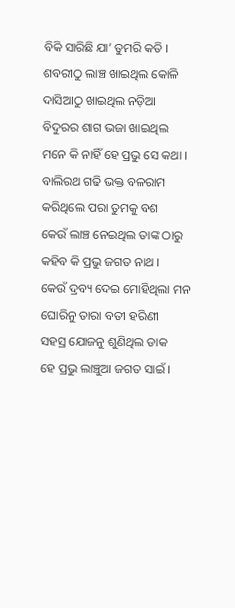ବିକି ସାରିଛି ଯା’ ତୁମରି କତି ।
ଶବରୀଠୁ ଲାଞ୍ଚ ଖାଇଥିଲ କୋଳି
ଦାସିଆଠୁ ଖାଇଥିଲ ନଡ଼ିଆ
ବିଦୁରର ଶାଗ ଭଜା ଖାଇଥିଲ
ମନେ କି ନାହିଁ ହେ ପ୍ରଭୁ ସେ କଥା ।
ବାଲିରଥ ଗଢି ଭକ୍ତ ବଳରାମ
କରିଥିଲେ ପରା ତୁମକୁ ବଶ
କେଉଁ ଲାଞ୍ଚ ନେଇଥିଲ ତାଙ୍କ ଠାରୁ
କହିବ କି ପ୍ରଭୁ ଜଗତ ନାଥ ।
କେଉଁ ଦ୍ରବ୍ୟ ଦେଇ ମୋହିଥିଲା ମନ
ଘୋରିନୁ ତାରା ବତୀ ହରିଣୀ
ସହସ୍ର ଯୋଜନୁ ଶୁଣିଥିଲ ଡାକ
ହେ ପ୍ରଭୁ ଲାଞ୍ଚୁଆ ଜଗତ ସାଇଁ ।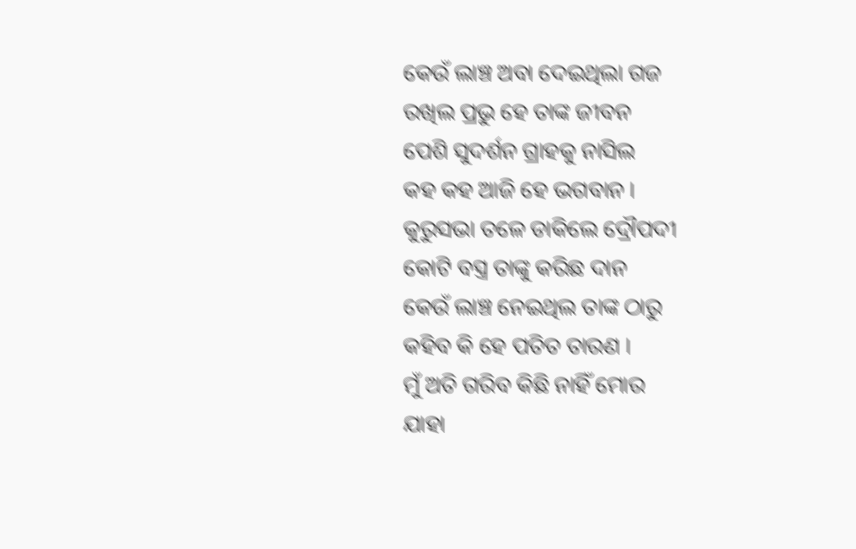କେଉଁ ଲାଞ୍ଚ ଅବା ଦେଇଥିଲା ଗଜ
ରଖିଲ ପ୍ରଭୁ ହେ ତାଙ୍କ ଜୀବନ
ପେଶି ସୁଦର୍ଶନ ଗ୍ରାହକୁ ନାସିଲ
କହ କହ ଆଜି ହେ ଭଗବାନ ।
କୁରୁସଭା ତଳେ ଡାକିଲେ ଦ୍ରୌପଦୀ
କୋଟି ବସ୍ତ୍ର ତାଙ୍କୁ କରିଛ ଦାନ
କେଉଁ ଲାଞ୍ଚ ନେଇଥିଲ ତାଙ୍କ ଠାରୁ
କହିବ କି ହେ ପତିତ ତାରଣ ।
ମୁଁ ଅତି ଗରିବ କିଛି ନାହିଁ ମୋର
ଯାହା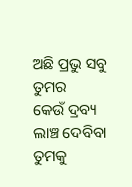ଅଛି ପ୍ରଭୁ ସବୁ ତୁମର
କେଉଁ ଦ୍ରବ୍ୟ ଲାଞ୍ଚ ଦେବିବା ତୁମକୁ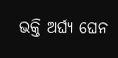ଭକ୍ତି ଅର୍ଘ୍ୟ ଘେନ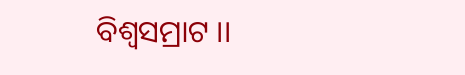ବିଶ୍ୱସମ୍ରାଟ ।।